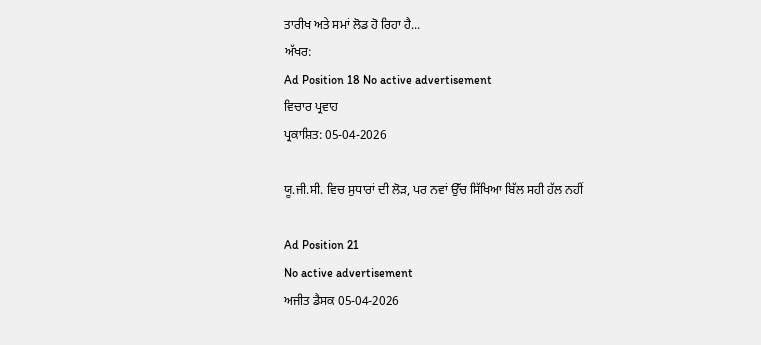ਤਾਰੀਖ ਅਤੇ ਸਮਾਂ ਲੋਡ ਹੋ ਰਿਹਾ ਹੈ...
ਅੱਖਰ:
Ad Position 18 No active advertisement
ਵਿਚਾਰ ਪ੍ਰਵਾਹ
ਪ੍ਰਕਾਸ਼ਿਤ: 05-04-2026

ਯੂ.ਜੀ.ਸੀ. ਵਿਚ ਸੁਧਾਰਾਂ ਦੀ ਲੋੜ, ਪਰ ਨਵਾਂ ਉੱਚ ਸਿੱਖਿਆ ਬਿੱਲ ਸਹੀ ਹੱਲ ਨਹੀਂ

Ad Position 21
No active advertisement
ਅਜੀਤ ਡੈਸਕ 05-04-2026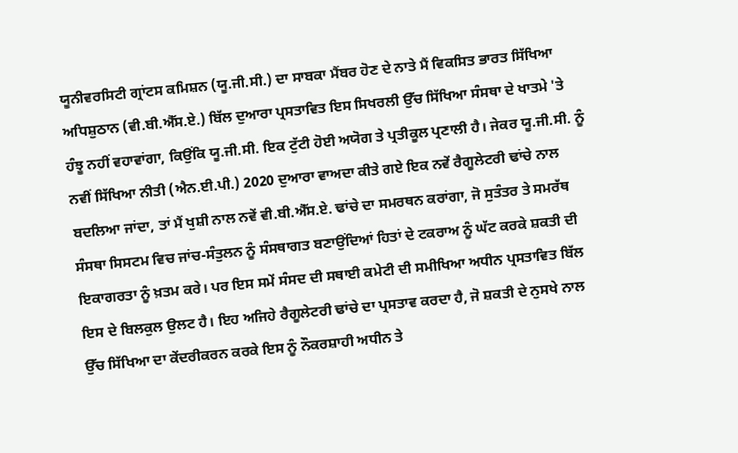ਯੂਨੀਵਰਸਿਟੀ ਗ੍ਰਾਂਟਸ ਕਮਿਸ਼ਨ (ਯੂ.ਜੀ.ਸੀ.) ਦਾ ਸਾਬਕਾ ਮੈਂਬਰ ਹੋਣ ਦੇ ਨਾਤੇ ਮੈਂ ਵਿਕਸਿਤ ਭਾਰਤ ਸਿੱਖਿਆ ਅਧਿਸ਼ੁਠਾਨ (ਵੀ.ਬੀ.ਐੱਸ.ਏ.) ਬਿੱਲ ਦੁਆਰਾ ਪ੍ਰਸਤਾਵਿਤ ਇਸ ਸਿਖਰਲੀ ਉੱਚ ਸਿੱਖਿਆ ਸੰਸਥਾ ਦੇ ਖਾਤਮੇ 'ਤੇ ਹੰਝੂ ਨਹੀਂ ਵਹਾਵਾਂਗਾ, ਕਿਉਂਕਿ ਯੂ.ਜੀ.ਸੀ. ਇਕ ਟੁੱਟੀ ਹੋਈ ਅਯੋਗ ਤੇ ਪ੍ਰਤੀਕੂਲ ਪ੍ਰਣਾਲੀ ਹੈ। ਜੇਕਰ ਯੂ.ਜੀ.ਸੀ. ਨੂੰ ਨਵੀਂ ਸਿੱਖਿਆ ਨੀਤੀ (ਐਨ.ਈ.ਪੀ.) 2020 ਦੁਆਰਾ ਵਾਅਦਾ ਕੀਤੇ ਗਏ ਇਕ ਨਵੇਂ ਰੈਗੂਲੇਟਰੀ ਢਾਂਚੇ ਨਾਲ ਬਦਲਿਆ ਜਾਂਦਾ, ਤਾਂ ਮੈਂ ਖੁਸ਼ੀ ਨਾਲ ਨਵੇਂ ਵੀ.ਬੀ.ਐੱਸ.ਏ. ਢਾਂਚੇ ਦਾ ਸਮਰਥਨ ਕਰਾਂਗਾ, ਜੋ ਸੁਤੰਤਰ ਤੇ ਸਮਰੱਥ ਸੰਸਥਾ ਸਿਸਟਮ ਵਿਚ ਜਾਂਚ-ਸੰਤੁਲਨ ਨੂੰ ਸੰਸਥਾਗਤ ਬਣਾਉਂਦਿਆਂ ਹਿਤਾਂ ਦੇ ਟਕਰਾਅ ਨੂੰ ਘੱਟ ਕਰਕੇ ਸ਼ਕਤੀ ਦੀ ਇਕਾਗਰਤਾ ਨੂੰ ਖ਼ਤਮ ਕਰੇ। ਪਰ ਇਸ ਸਮੇਂ ਸੰਸਦ ਦੀ ਸਥਾਈ ਕਮੇਟੀ ਦੀ ਸਮੀਖਿਆ ਅਧੀਨ ਪ੍ਰਸਤਾਵਿਤ ਬਿੱਲ ਇਸ ਦੇ ਬਿਲਕੁਲ ਉਲਟ ਹੈ। ਇਹ ਅਜਿਹੇ ਰੈਗੂਲੇਟਰੀ ਢਾਂਚੇ ਦਾ ਪ੍ਰਸਤਾਵ ਕਰਦਾ ਹੈ, ਜੋ ਸ਼ਕਤੀ ਦੇ ਨੁਸਖੇ ਨਾਲ ਉੱਚ ਸਿੱਖਿਆ ਦਾ ਕੇਂਦਰੀਕਰਨ ਕਰਕੇ ਇਸ ਨੂੰ ਨੌਕਰਸ਼ਾਹੀ ਅਧੀਨ ਤੇ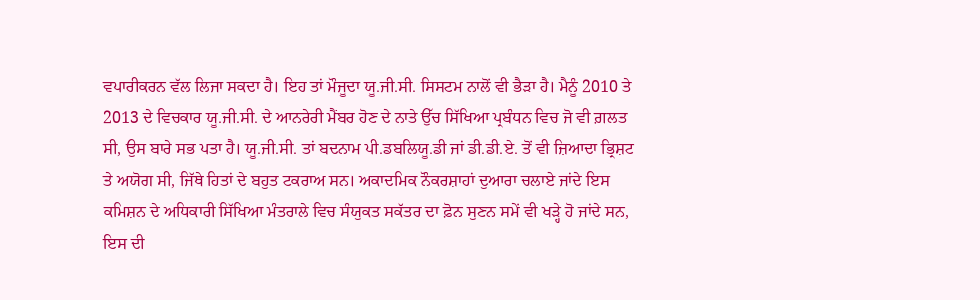ਵਪਾਰੀਕਰਨ ਵੱਲ ਲਿਜਾ ਸਕਦਾ ਹੈ। ਇਹ ਤਾਂ ਮੌਜੂਦਾ ਯੂ.ਜੀ.ਸੀ. ਸਿਸਟਮ ਨਾਲੋਂ ਵੀ ਭੈੜਾ ਹੈ। ਮੈਨੂੰ 2010 ਤੇ 2013 ਦੇ ਵਿਚਕਾਰ ਯੂ.ਜੀ.ਸੀ. ਦੇ ਆਨਰੇਰੀ ਮੈਂਬਰ ਹੋਣ ਦੇ ਨਾਤੇ ਉੱਚ ਸਿੱਖਿਆ ਪ੍ਰਬੰਧਨ ਵਿਚ ਜੋ ਵੀ ਗ਼ਲਤ ਸੀ, ਉਸ ਬਾਰੇ ਸਭ ਪਤਾ ਹੈ। ਯੂ.ਜੀ.ਸੀ. ਤਾਂ ਬਦਨਾਮ ਪੀ.ਡਬਲਿਯੂ.ਡੀ ਜਾਂ ਡੀ.ਡੀ.ਏ. ਤੋਂ ਵੀ ਜ਼ਿਆਦਾ ਭ੍ਰਿਸ਼ਟ ਤੇ ਅਯੋਗ ਸੀ, ਜਿੱਥੇ ਹਿਤਾਂ ਦੇ ਬਹੁਤ ਟਕਰਾਅ ਸਨ। ਅਕਾਦਮਿਕ ਨੌਕਰਸ਼ਾਹਾਂ ਦੁਆਰਾ ਚਲਾਏ ਜਾਂਦੇ ਇਸ ਕਮਿਸ਼ਨ ਦੇ ਅਧਿਕਾਰੀ ਸਿੱਖਿਆ ਮੰਤਰਾਲੇ ਵਿਚ ਸੰਯੁਕਤ ਸਕੱਤਰ ਦਾ ਫ਼ੋਨ ਸੁਣਨ ਸਮੇਂ ਵੀ ਖੜ੍ਹੇ ਹੋ ਜਾਂਦੇ ਸਨ, ਇਸ ਦੀ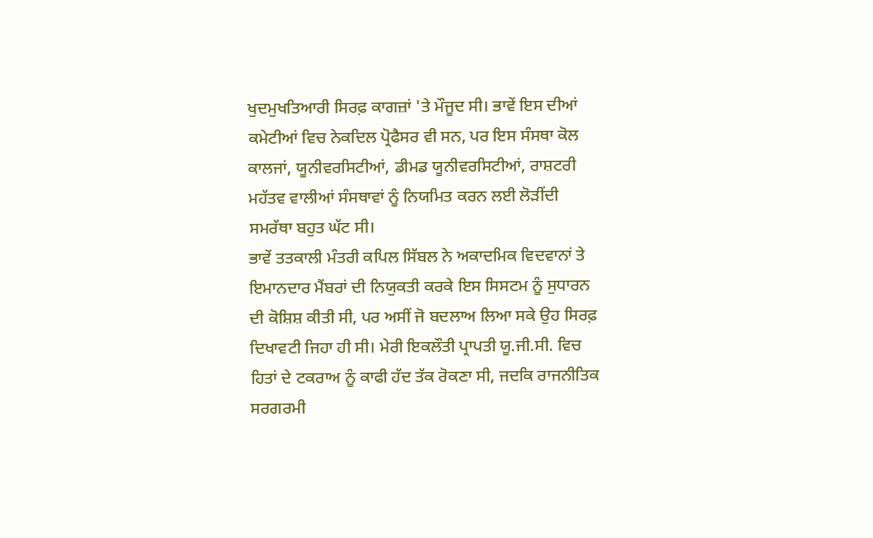ਖੁਦਮੁਖਤਿਆਰੀ ਸਿਰਫ਼ ਕਾਗਜ਼ਾਂ 'ਤੇ ਮੌਜੂਦ ਸੀ। ਭਾਵੇਂ ਇਸ ਦੀਆਂ ਕਮੇਟੀਆਂ ਵਿਚ ਨੇਕਦਿਲ ਪ੍ਰੋਫੈਸਰ ਵੀ ਸਨ, ਪਰ ਇਸ ਸੰਸਥਾ ਕੋਲ ਕਾਲਜਾਂ, ਯੂਨੀਵਰਸਿਟੀਆਂ, ਡੀਮਡ ਯੂਨੀਵਰਸਿਟੀਆਂ, ਰਾਸ਼ਟਰੀ ਮਹੱਤਵ ਵਾਲੀਆਂ ਸੰਸਥਾਵਾਂ ਨੂੰ ਨਿਯਮਿਤ ਕਰਨ ਲਈ ਲੋੜੀਂਦੀ ਸਮਰੱਥਾ ਬਹੁਤ ਘੱਟ ਸੀ।
ਭਾਵੇਂ ਤਤਕਾਲੀ ਮੰਤਰੀ ਕਪਿਲ ਸਿੱਬਲ ਨੇ ਅਕਾਦਮਿਕ ਵਿਦਵਾਨਾਂ ਤੇ ਇਮਾਨਦਾਰ ਮੈਂਬਰਾਂ ਦੀ ਨਿਯੁਕਤੀ ਕਰਕੇ ਇਸ ਸਿਸਟਮ ਨੂੰ ਸੁਧਾਰਨ ਦੀ ਕੋਸ਼ਿਸ਼ ਕੀਤੀ ਸੀ, ਪਰ ਅਸੀਂ ਜੋ ਬਦਲਾਅ ਲਿਆ ਸਕੇ ਉਹ ਸਿਰਫ਼ ਦਿਖਾਵਟੀ ਜਿਹਾ ਹੀ ਸੀ। ਮੇਰੀ ਇਕਲੌਤੀ ਪ੍ਰਾਪਤੀ ਯੂ.ਜੀ.ਸੀ. ਵਿਚ ਹਿਤਾਂ ਦੇ ਟਕਰਾਅ ਨੂੰ ਕਾਫੀ ਹੱਦ ਤੱਕ ਰੋਕਣਾ ਸੀ, ਜਦਕਿ ਰਾਜਨੀਤਿਕ ਸਰਗਰਮੀ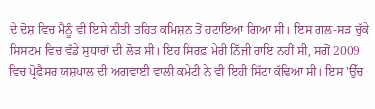ਦੇ ਦੋਸ਼ ਵਿਚ ਮੈਨੂੰ ਵੀ ਇਸੇ ਨੀਤੀ ਤਹਿਤ ਕਮਿਸ਼ਨ ਤੋਂ ਹਟਾਇਆ ਗਿਆ ਸੀ। ਇਸ ਗਲ-ਸੜ ਚੁੱਕੇ ਸਿਸਟਮ ਵਿਚ ਵੱਡੇ ਸੁਧਾਰਾਂ ਦੀ ਲੋੜ ਸੀ। ਇਹ ਸਿਰਫ਼ ਮੇਰੀ ਨਿੱਜੀ ਰਾਇ ਨਹੀਂ ਸੀ, ਸਗੋਂ 2009 ਵਿਚ ਪ੍ਰੋਫੈਸਰ ਯਸ਼ਪਾਲ ਦੀ ਅਗਵਾਈ ਵਾਲੀ ਕਮੇਟੀ ਨੇ ਵੀ ਇਹੀ ਸਿੱਟਾ ਕੱਢਿਆ ਸੀ। ਇਸ 'ਉੱਚ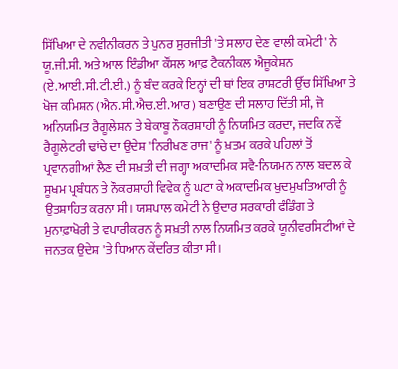ਸਿੱਖਿਆ ਦੇ ਨਵੀਨੀਕਰਨ ਤੇ ਪੁਨਰ ਸੁਰਜੀਤੀ 'ਤੇ ਸਲਾਹ ਦੇਣ ਵਾਲੀ ਕਮੇਟੀ' ਨੇ ਯੂ.ਜੀ.ਸੀ. ਅਤੇ ਆਲ ਇੰਡੀਆ ਕੌਂਸਲ ਆਫ਼ ਟੈਕਨੀਕਲ ਐਜੂਕੇਸ਼ਨ (ਏ.ਆਈ.ਸੀ.ਟੀ.ਈ.) ਨੂੰ ਬੰਦ ਕਰਕੇ ਇਨ੍ਹਾਂ ਦੀ ਥਾਂ ਇਕ ਰਾਸ਼ਟਰੀ ਉੱਚ ਸਿੱਖਿਆ ਤੇ ਖੋਜ ਕਮਿਸ਼ਨ (ਐਨ.ਸੀ.ਐਚ.ਈ.ਆਰ) ਬਣਾਉਣ ਦੀ ਸਲਾਹ ਦਿੱਤੀ ਸੀ, ਜੋ ਅਨਿਯਮਿਤ ਰੈਗੂਲੇਸ਼ਨ ਤੇ ਬੇਕਾਬੂ ਨੌਕਰਸ਼ਾਹੀ ਨੂੰ ਨਿਯਮਿਤ ਕਰਦਾ, ਜਦਕਿ ਨਵੇਂ ਰੈਗੂਲੇਟਰੀ ਢਾਂਚੇ ਦਾ ਉਦੇਸ਼ 'ਨਿਰੀਖਣ ਰਾਜ' ਨੂੰ ਖ਼ਤਮ ਕਰਕੇ ਪਹਿਲਾਂ ਤੋਂ ਪ੍ਰਵਾਨਗੀਆਂ ਲੈਣ ਦੀ ਸਖ਼ਤੀ ਦੀ ਜਗ੍ਹਾ ਅਕਾਦਮਿਕ ਸਵੈ-ਨਿਯਮਨ ਨਾਲ ਬਦਲ ਕੇ ਸੂਖਮ ਪ੍ਰਬੰਧਨ ਤੇ ਨੌਕਰਸ਼ਾਹੀ ਵਿਵੇਕ ਨੂੰ ਘਟਾ ਕੇ ਅਕਾਦਮਿਕ ਖੁਦਮੁਖਤਿਆਰੀ ਨੂੰ ਉਤਸ਼ਾਹਿਤ ਕਰਨਾ ਸੀ। ਯਸ਼ਪਾਲ ਕਮੇਟੀ ਨੇ ਉਦਾਰ ਸਰਕਾਰੀ ਫੰਡਿੰਗ ਤੇ ਮੁਨਾਫ਼ਾਖੋਰੀ ਤੇ ਵਪਾਰੀਕਰਨ ਨੂੰ ਸਖ਼ਤੀ ਨਾਲ ਨਿਯਮਿਤ ਕਰਕੇ ਯੂਨੀਵਰਸਿਟੀਆਂ ਦੇ ਜਨਤਕ ਉਦੇਸ਼ 'ਤੇ ਧਿਆਨ ਕੇਂਦਰਿਤ ਕੀਤਾ ਸੀ।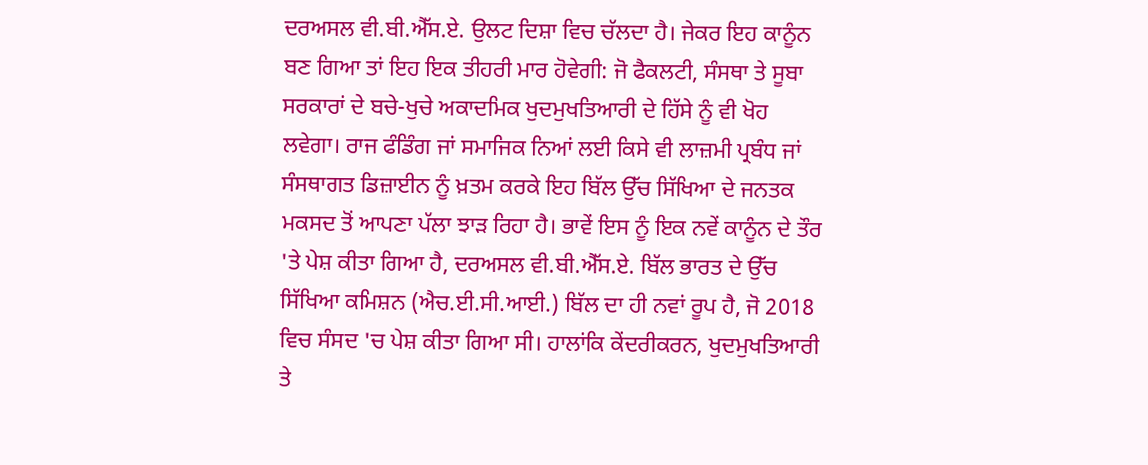ਦਰਅਸਲ ਵੀ.ਬੀ.ਐੱਸ.ਏ. ਉਲਟ ਦਿਸ਼ਾ ਵਿਚ ਚੱਲਦਾ ਹੈ। ਜੇਕਰ ਇਹ ਕਾਨੂੰਨ ਬਣ ਗਿਆ ਤਾਂ ਇਹ ਇਕ ਤੀਹਰੀ ਮਾਰ ਹੋਵੇਗੀ: ਜੋ ਫੈਕਲਟੀ, ਸੰਸਥਾ ਤੇ ਸੂਬਾ ਸਰਕਾਰਾਂ ਦੇ ਬਚੇ-ਖੁਚੇ ਅਕਾਦਮਿਕ ਖੁਦਮੁਖਤਿਆਰੀ ਦੇ ਹਿੱਸੇ ਨੂੰ ਵੀ ਖੋਹ ਲਵੇਗਾ। ਰਾਜ ਫੰਡਿੰਗ ਜਾਂ ਸਮਾਜਿਕ ਨਿਆਂ ਲਈ ਕਿਸੇ ਵੀ ਲਾਜ਼ਮੀ ਪ੍ਰਬੰਧ ਜਾਂ ਸੰਸਥਾਗਤ ਡਿਜ਼ਾਈਨ ਨੂੰ ਖ਼ਤਮ ਕਰਕੇ ਇਹ ਬਿੱਲ ਉੱਚ ਸਿੱਖਿਆ ਦੇ ਜਨਤਕ ਮਕਸਦ ਤੋਂ ਆਪਣਾ ਪੱਲਾ ਝਾੜ ਰਿਹਾ ਹੈ। ਭਾਵੇਂ ਇਸ ਨੂੰ ਇਕ ਨਵੇਂ ਕਾਨੂੰਨ ਦੇ ਤੌਰ 'ਤੇ ਪੇਸ਼ ਕੀਤਾ ਗਿਆ ਹੈ, ਦਰਅਸਲ ਵੀ.ਬੀ.ਐੱਸ.ਏ. ਬਿੱਲ ਭਾਰਤ ਦੇ ਉੱਚ ਸਿੱਖਿਆ ਕਮਿਸ਼ਨ (ਐਚ.ਈ.ਸੀ.ਆਈ.) ਬਿੱਲ ਦਾ ਹੀ ਨਵਾਂ ਰੂਪ ਹੈ, ਜੋ 2018 ਵਿਚ ਸੰਸਦ 'ਚ ਪੇਸ਼ ਕੀਤਾ ਗਿਆ ਸੀ। ਹਾਲਾਂਕਿ ਕੇਂਦਰੀਕਰਨ, ਖੁਦਮੁਖਤਿਆਰੀ ਤੇ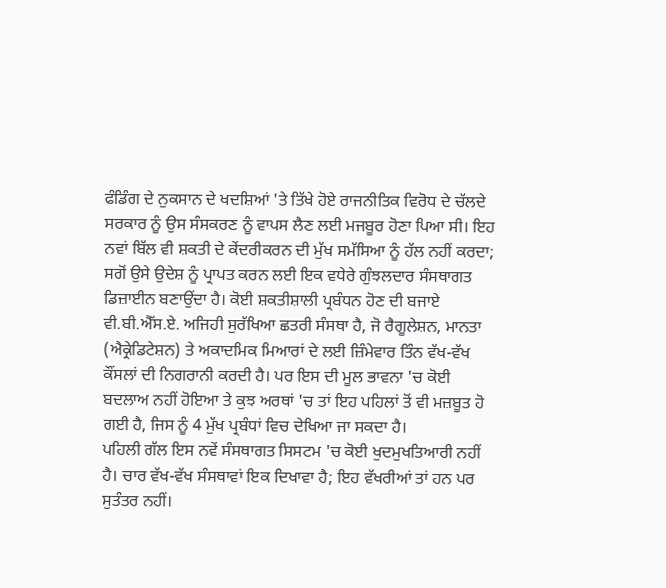ਫੰਡਿੰਗ ਦੇ ਨੁਕਸਾਨ ਦੇ ਖਦਸ਼ਿਆਂ 'ਤੇ ਤਿੱਖੇ ਹੋਏ ਰਾਜਨੀਤਿਕ ਵਿਰੋਧ ਦੇ ਚੱਲਦੇ ਸਰਕਾਰ ਨੂੰ ਉਸ ਸੰਸਕਰਣ ਨੂੰ ਵਾਪਸ ਲੈਣ ਲਈ ਮਜਬੂਰ ਹੋਣਾ ਪਿਆ ਸੀ। ਇਹ ਨਵਾਂ ਬਿੱਲ ਵੀ ਸ਼ਕਤੀ ਦੇ ਕੇਂਦਰੀਕਰਨ ਦੀ ਮੁੱਖ ਸਮੱਸਿਆ ਨੂੰ ਹੱਲ ਨਹੀਂ ਕਰਦਾ; ਸਗੋਂ ਉਸੇ ਉਦੇਸ਼ ਨੂੰ ਪ੍ਰਾਪਤ ਕਰਨ ਲਈ ਇਕ ਵਧੇਰੇ ਗੁੰਝਲਦਾਰ ਸੰਸਥਾਗਤ ਡਿਜ਼ਾਈਨ ਬਣਾਉਂਦਾ ਹੈ। ਕੋਈ ਸ਼ਕਤੀਸ਼ਾਲੀ ਪ੍ਰਬੰਧਨ ਹੋਣ ਦੀ ਬਜਾਏ ਵੀ.ਬੀ.ਐੱਸ.ਏ. ਅਜਿਹੀ ਸੁਰੱਖਿਆ ਛਤਰੀ ਸੰਸਥਾ ਹੈ, ਜੋ ਰੈਗੂਲੇਸ਼ਨ, ਮਾਨਤਾ (ਐਕ੍ਰੇਡਿਟੇਸ਼ਨ) ਤੇ ਅਕਾਦਮਿਕ ਮਿਆਰਾਂ ਦੇ ਲਈ ਜ਼ਿੰਮੇਵਾਰ ਤਿੰਨ ਵੱਖ-ਵੱਖ ਕੌਂਸਲਾਂ ਦੀ ਨਿਗਰਾਨੀ ਕਰਦੀ ਹੈ। ਪਰ ਇਸ ਦੀ ਮੂਲ ਭਾਵਨਾ 'ਚ ਕੋਈ ਬਦਲਾਅ ਨਹੀਂ ਹੋਇਆ ਤੇ ਕੁਝ ਅਰਥਾਂ 'ਚ ਤਾਂ ਇਹ ਪਹਿਲਾਂ ਤੋਂ ਵੀ ਮਜ਼ਬੂਤ ਹੋ ਗਈ ਹੈ, ਜਿਸ ਨੂੰ 4 ਮੁੱਖ ਪ੍ਰਬੰਧਾਂ ਵਿਚ ਦੇਖਿਆ ਜਾ ਸਕਦਾ ਹੈ।
ਪਹਿਲੀ ਗੱਲ ਇਸ ਨਵੇਂ ਸੰਸਥਾਗਤ ਸਿਸਟਮ 'ਚ ਕੋਈ ਖੁਦਮੁਖਤਿਆਰੀ ਨਹੀਂ ਹੈ। ਚਾਰ ਵੱਖ-ਵੱਖ ਸੰਸਥਾਵਾਂ ਇਕ ਦਿਖਾਵਾ ਹੈ; ਇਹ ਵੱਖਰੀਆਂ ਤਾਂ ਹਨ ਪਰ ਸੁਤੰਤਰ ਨਹੀਂ।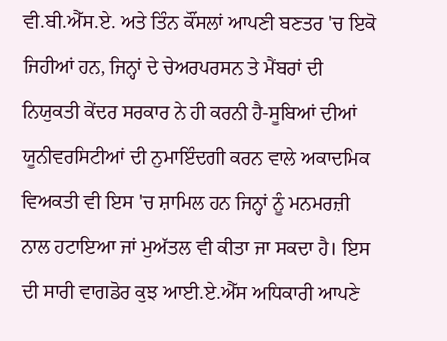ਵੀ.ਬੀ.ਐੱਸ.ਏ. ਅਤੇ ਤਿੰਨ ਕੌਂਸਲਾਂ ਆਪਣੀ ਬਣਤਰ 'ਚ ਇਕੋ ਜਿਹੀਆਂ ਹਨ, ਜਿਨ੍ਹਾਂ ਦੇ ਚੇਅਰਪਰਸਨ ਤੇ ਮੈਂਬਰਾਂ ਦੀ ਨਿਯੁਕਤੀ ਕੇਂਦਰ ਸਰਕਾਰ ਨੇ ਹੀ ਕਰਨੀ ਹੈ-ਸੂਬਿਆਂ ਦੀਆਂ ਯੂਨੀਵਰਸਿਟੀਆਂ ਦੀ ਨੁਮਾਇੰਦਗੀ ਕਰਨ ਵਾਲੇ ਅਕਾਦਮਿਕ ਵਿਅਕਤੀ ਵੀ ਇਸ 'ਚ ਸ਼ਾਮਿਲ ਹਨ ਜਿਨ੍ਹਾਂ ਨੂੰ ਮਨਮਰਜ਼ੀ ਨਾਲ ਹਟਾਇਆ ਜਾਂ ਮੁਅੱਤਲ ਵੀ ਕੀਤਾ ਜਾ ਸਕਦਾ ਹੈ। ਇਸ ਦੀ ਸਾਰੀ ਵਾਗਡੋਰ ਕੁਝ ਆਈ.ਏ.ਐੱਸ ਅਧਿਕਾਰੀ ਆਪਣੇ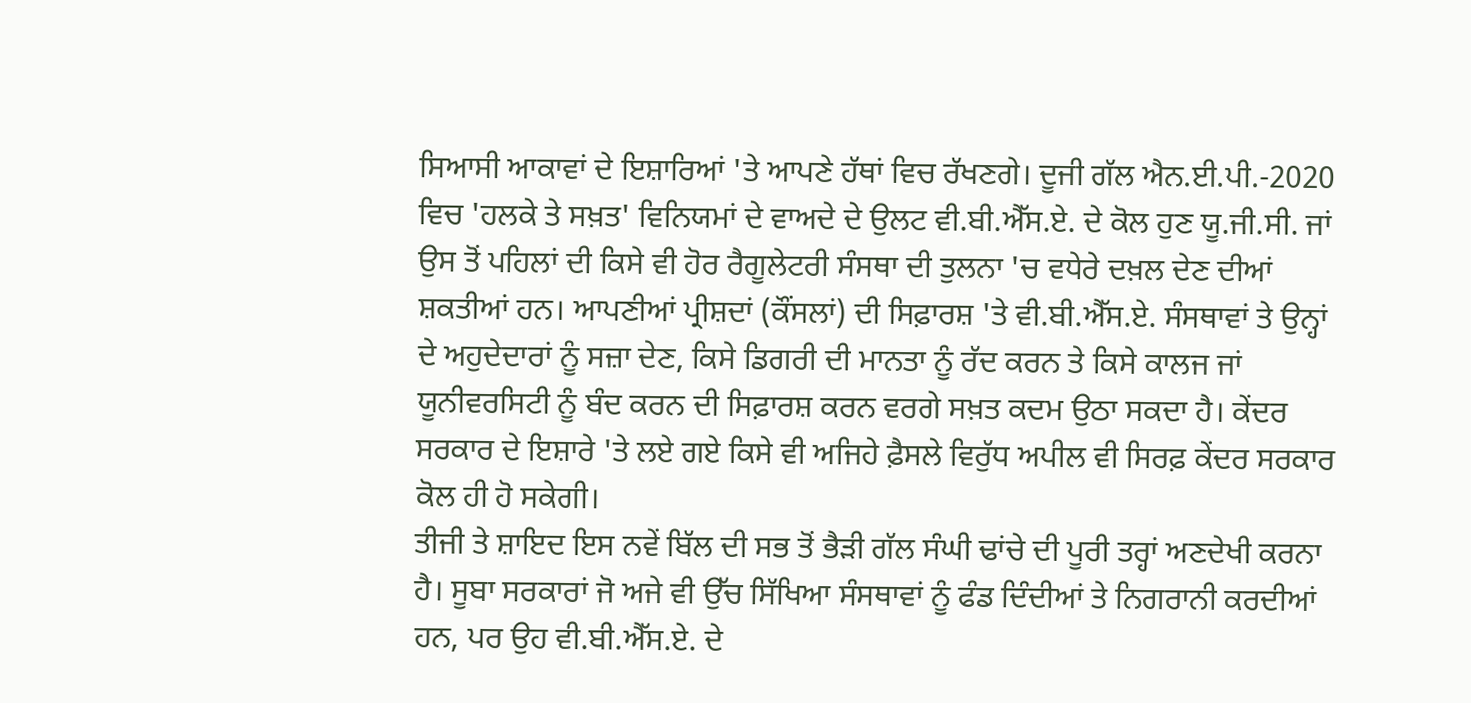ਸਿਆਸੀ ਆਕਾਵਾਂ ਦੇ ਇਸ਼ਾਰਿਆਂ 'ਤੇ ਆਪਣੇ ਹੱਥਾਂ ਵਿਚ ਰੱਖਣਗੇ। ਦੂਜੀ ਗੱਲ ਐਨ.ਈ.ਪੀ.-2020 ਵਿਚ 'ਹਲਕੇ ਤੇ ਸਖ਼ਤ' ਵਿਨਿਯਮਾਂ ਦੇ ਵਾਅਦੇ ਦੇ ਉਲਟ ਵੀ.ਬੀ.ਐੱਸ.ਏ. ਦੇ ਕੋਲ ਹੁਣ ਯੂ.ਜੀ.ਸੀ. ਜਾਂ ਉਸ ਤੋਂ ਪਹਿਲਾਂ ਦੀ ਕਿਸੇ ਵੀ ਹੋਰ ਰੈਗੂਲੇਟਰੀ ਸੰਸਥਾ ਦੀ ਤੁਲਨਾ 'ਚ ਵਧੇਰੇ ਦਖ਼ਲ ਦੇਣ ਦੀਆਂ ਸ਼ਕਤੀਆਂ ਹਨ। ਆਪਣੀਆਂ ਪ੍ਰੀਸ਼ਦਾਂ (ਕੌਂਸਲਾਂ) ਦੀ ਸਿਫ਼ਾਰਸ਼ 'ਤੇ ਵੀ.ਬੀ.ਐੱਸ.ਏ. ਸੰਸਥਾਵਾਂ ਤੇ ਉਨ੍ਹਾਂ ਦੇ ਅਹੁਦੇਦਾਰਾਂ ਨੂੰ ਸਜ਼ਾ ਦੇਣ, ਕਿਸੇ ਡਿਗਰੀ ਦੀ ਮਾਨਤਾ ਨੂੰ ਰੱਦ ਕਰਨ ਤੇ ਕਿਸੇ ਕਾਲਜ ਜਾਂ ਯੂਨੀਵਰਸਿਟੀ ਨੂੰ ਬੰਦ ਕਰਨ ਦੀ ਸਿਫ਼ਾਰਸ਼ ਕਰਨ ਵਰਗੇ ਸਖ਼ਤ ਕਦਮ ਉਠਾ ਸਕਦਾ ਹੈ। ਕੇਂਦਰ ਸਰਕਾਰ ਦੇ ਇਸ਼ਾਰੇ 'ਤੇ ਲਏ ਗਏ ਕਿਸੇ ਵੀ ਅਜਿਹੇ ਫ਼ੈਸਲੇ ਵਿਰੁੱਧ ਅਪੀਲ ਵੀ ਸਿਰਫ਼ ਕੇਂਦਰ ਸਰਕਾਰ ਕੋਲ ਹੀ ਹੋ ਸਕੇਗੀ।
ਤੀਜੀ ਤੇ ਸ਼ਾਇਦ ਇਸ ਨਵੇਂ ਬਿੱਲ ਦੀ ਸਭ ਤੋਂ ਭੈੜੀ ਗੱਲ ਸੰਘੀ ਢਾਂਚੇ ਦੀ ਪੂਰੀ ਤਰ੍ਹਾਂ ਅਣਦੇਖੀ ਕਰਨਾ ਹੈ। ਸੂਬਾ ਸਰਕਾਰਾਂ ਜੋ ਅਜੇ ਵੀ ਉੱਚ ਸਿੱਖਿਆ ਸੰਸਥਾਵਾਂ ਨੂੰ ਫੰਡ ਦਿੰਦੀਆਂ ਤੇ ਨਿਗਰਾਨੀ ਕਰਦੀਆਂ ਹਨ, ਪਰ ਉਹ ਵੀ.ਬੀ.ਐੱਸ.ਏ. ਦੇ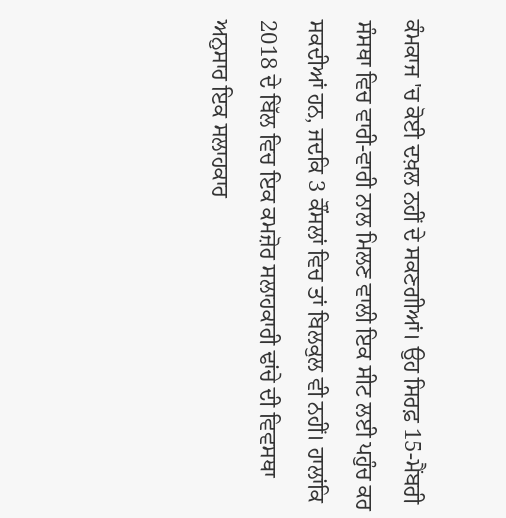ਕੰਮਕਾਜ 'ਚ ਕੋਈ ਦਖ਼ਲ ਨਹੀਂ ਦੇ ਸਕਣਗੀਆਂ। ਉਹ ਸਿਰਫ਼ 15-ਮੈਂਬਰੀ ਸੰਸਥਾ ਵਿਚ ਵਾਰੀ-ਵਾਰੀ ਨਾਲ ਮਿਲਣ ਵਾਲੀ ਇਕ ਸੀਟ ਲਈ ਪਹੁੰਚ ਕਰ ਸਕਦੀਆਂ ਹਨ, ਜਦਕਿ 3 ਕੌਂਸਲਾਂ ਵਿਚ ਤਾਂ ਬਿਲਕੁਲ ਵੀ ਨਹੀਂ। ਹਾਲਾਂਕਿ 2018 ਦੇ ਬਿੱਲ ਵਿਚ ਇਕ ਕਮਜ਼ੋਰ ਸਲਾਹਕਾਰੀ ਢਾਂਚੇ ਦੀ ਵਿਵਸਥਾ ਅਨੁਸਾਰ ਇਕ ਸਲਾਹਕਾਰ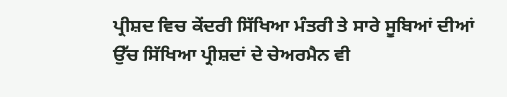ਪ੍ਰੀਸ਼ਦ ਵਿਚ ਕੇਂਦਰੀ ਸਿੱਖਿਆ ਮੰਤਰੀ ਤੇ ਸਾਰੇ ਸੂਬਿਆਂ ਦੀਆਂ ਉੱਚ ਸਿੱਖਿਆ ਪ੍ਰੀਸ਼ਦਾਂ ਦੇ ਚੇਅਰਮੈਨ ਵੀ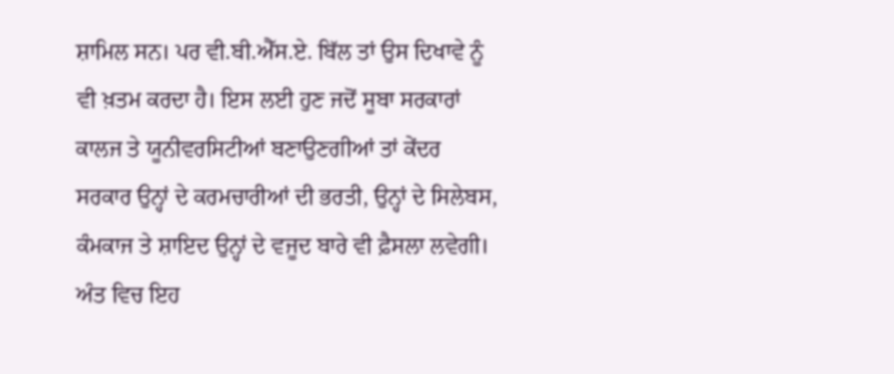ਸ਼ਾਮਿਲ ਸਨ। ਪਰ ਵੀ.ਬੀ.ਐੱਸ.ਏ. ਬਿੱਲ ਤਾਂ ਉਸ ਦਿਖਾਵੇ ਨੂੰ ਵੀ ਖ਼ਤਮ ਕਰਦਾ ਹੈ। ਇਸ ਲਈ ਹੁਣ ਜਦੋਂ ਸੂਬਾ ਸਰਕਾਰਾਂ ਕਾਲਜ ਤੇ ਯੂਨੀਵਰਸਿਟੀਆਂ ਬਣਾਉਣਗੀਆਂ ਤਾਂ ਕੇਂਦਰ ਸਰਕਾਰ ਉਨ੍ਹਾਂ ਦੇ ਕਰਮਚਾਰੀਆਂ ਦੀ ਭਰਤੀ, ਉਨ੍ਹਾਂ ਦੇ ਸਿਲੇਬਸ, ਕੰਮਕਾਜ ਤੇ ਸ਼ਾਇਦ ਉਨ੍ਹਾਂ ਦੇ ਵਜੂਦ ਬਾਰੇ ਵੀ ਫ਼ੈਸਲਾ ਲਵੇਗੀ। ਅੰਤ ਵਿਚ ਇਹ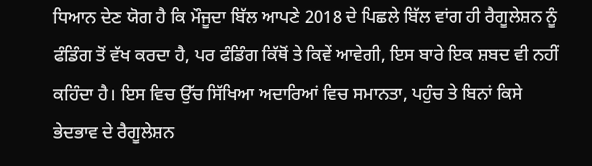ਧਿਆਨ ਦੇਣ ਯੋਗ ਹੈ ਕਿ ਮੌਜੂਦਾ ਬਿੱਲ ਆਪਣੇ 2018 ਦੇ ਪਿਛਲੇ ਬਿੱਲ ਵਾਂਗ ਹੀ ਰੈਗੂਲੇਸ਼ਨ ਨੂੰ ਫੰਡਿੰਗ ਤੋਂ ਵੱਖ ਕਰਦਾ ਹੈ, ਪਰ ਫੰਡਿੰਗ ਕਿੱਥੋਂ ਤੇ ਕਿਵੇਂ ਆਵੇਗੀ, ਇਸ ਬਾਰੇ ਇਕ ਸ਼ਬਦ ਵੀ ਨਹੀਂ ਕਹਿੰਦਾ ਹੈ। ਇਸ ਵਿਚ ਉੱਚ ਸਿੱਖਿਆ ਅਦਾਰਿਆਂ ਵਿਚ ਸਮਾਨਤਾ, ਪਹੁੰਚ ਤੇ ਬਿਨਾਂ ਕਿਸੇ ਭੇਦਭਾਵ ਦੇ ਰੈਗੂਲੇਸ਼ਨ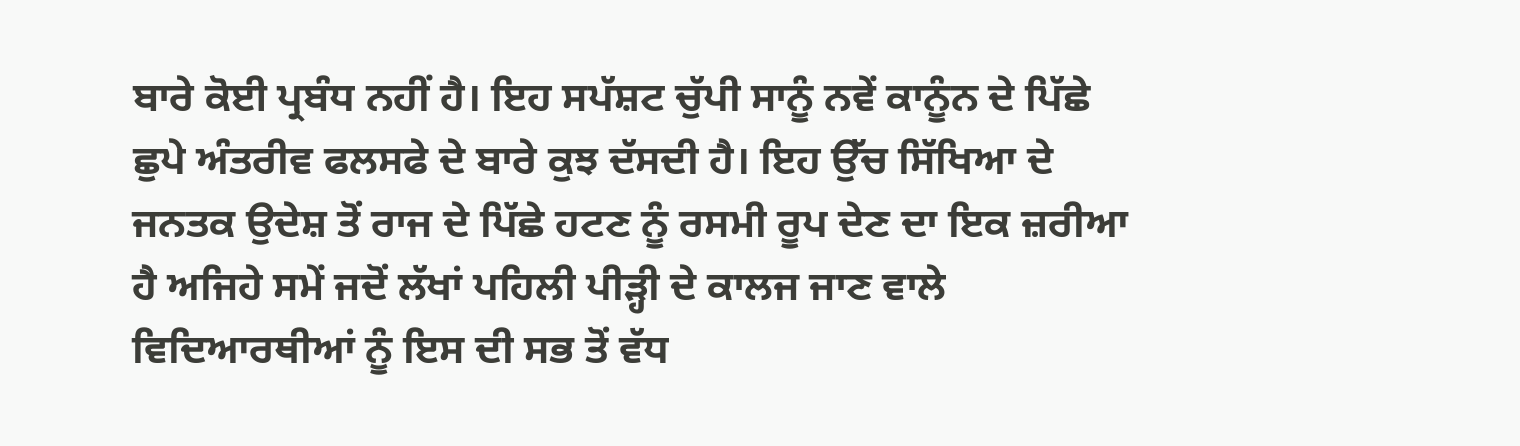ਬਾਰੇ ਕੋਈ ਪ੍ਰਬੰਧ ਨਹੀਂ ਹੈ। ਇਹ ਸਪੱਸ਼ਟ ਚੁੱਪੀ ਸਾਨੂੰ ਨਵੇਂ ਕਾਨੂੰਨ ਦੇ ਪਿੱਛੇ ਛੁਪੇ ਅੰਤਰੀਵ ਫਲਸਫੇ ਦੇ ਬਾਰੇ ਕੁਝ ਦੱਸਦੀ ਹੈ। ਇਹ ਉੱਚ ਸਿੱਖਿਆ ਦੇ ਜਨਤਕ ਉਦੇਸ਼ ਤੋਂ ਰਾਜ ਦੇ ਪਿੱਛੇ ਹਟਣ ਨੂੰ ਰਸਮੀ ਰੂਪ ਦੇਣ ਦਾ ਇਕ ਜ਼ਰੀਆ ਹੈ ਅਜਿਹੇ ਸਮੇਂ ਜਦੋਂ ਲੱਖਾਂ ਪਹਿਲੀ ਪੀੜ੍ਹੀ ਦੇ ਕਾਲਜ ਜਾਣ ਵਾਲੇ ਵਿਦਿਆਰਥੀਆਂ ਨੂੰ ਇਸ ਦੀ ਸਭ ਤੋਂ ਵੱਧ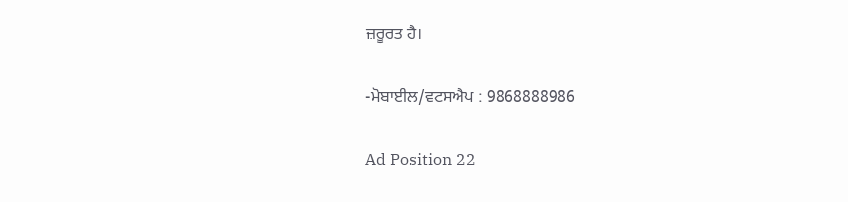ਜ਼ਰੂਰਤ ਹੈ।

-ਮੋਬਾਈਲ/ਵਟਸਐਪ : 9868888986

Ad Position 22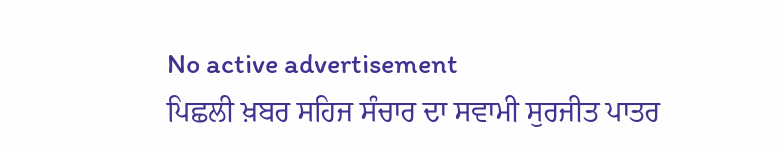No active advertisement
ਪਿਛਲੀ ਖ਼ਬਰ ਸਹਿਜ ਸੰਚਾਰ ਦਾ ਸਵਾਮੀ ਸੁਰਜੀਤ ਪਾਤਰ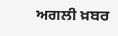ਅਗਲੀ ਖ਼ਬਰ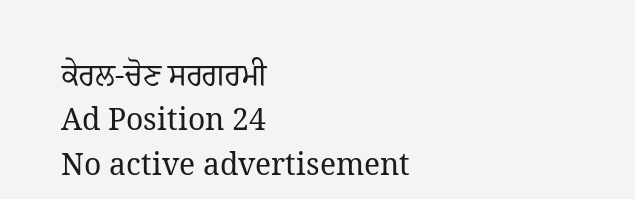ਕੇਰਲ-ਚੋਣ ਸਰਗਰਮੀ
Ad Position 24
No active advertisement